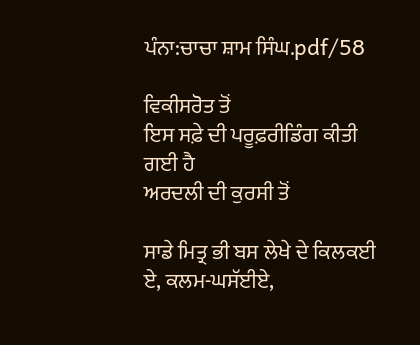ਪੰਨਾ:ਚਾਚਾ ਸ਼ਾਮ ਸਿੰਘ.pdf/58

ਵਿਕੀਸਰੋਤ ਤੋਂ
ਇਸ ਸਫ਼ੇ ਦੀ ਪਰੂਫ਼ਰੀਡਿੰਗ ਕੀਤੀ ਗਈ ਹੈ
ਅਰਦਲੀ ਦੀ ਕੁਰਸੀ ਤੋਂ

ਸਾਡੇ ਮਿਤ੍ਰ ਭੀ ਬਸ ਲੇਖੇ ਦੇ ਕਿਲਕਈ ਏ, ਕਲਮ-ਘਸੱਈਏ,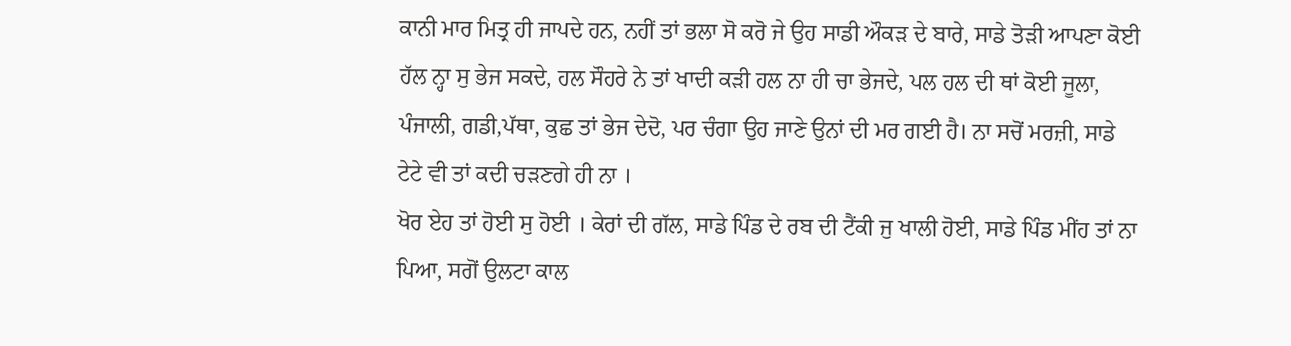ਕਾਨੀ ਮਾਰ ਮਿਤ੍ਰ ਹੀ ਜਾਪਦੇ ਹਨ, ਨਹੀਂ ਤਾਂ ਭਲਾ ਸੋ ਕਰੋ ਜੇ ਉਹ ਸਾਡੀ ਔਕੜ ਦੇ ਬਾਰੇ, ਸਾਡੇ ਤੋੜੀ ਆਪਣਾ ਕੋਈ ਹੱਲ ਨ੍ਹਾ ਸੁ ਭੇਜ ਸਕਦੇ, ਹਲ ਸੌਹਰੇ ਨੇ ਤਾਂ ਖਾਦੀ ਕੜੀ ਹਲ ਨਾ ਹੀ ਚਾ ਭੇਜਦੇ, ਪਲ ਹਲ ਦੀ ਥਾਂ ਕੋਈ ਜੂਲਾ, ਪੰਜਾਲੀ, ਗਡੀ,ਪੱਥਾ, ਕੁਛ ਤਾਂ ਭੇਜ ਦੇਦੋ, ਪਰ ਚੰਗਾ ਉਹ ਜਾਣੇ ਉਨਾਂ ਦੀ ਮਰ ਗਈ ਹੈ। ਨਾ ਸਚੋਂ ਮਰਜ਼ੀ, ਸਾਡੇ ਟੇਟੇ ਵੀ ਤਾਂ ਕਦੀ ਚੜਣਗੇ ਹੀ ਨਾ ।
ਖੋਰ ਏਹ ਤਾਂ ਹੋਈ ਸੁ ਹੋਈ । ਕੇਰਾਂ ਦੀ ਗੱਲ, ਸਾਡੇ ਪਿੰਡ ਦੇ ਰਬ ਦੀ ਟੈਂਕੀ ਜੁ ਖਾਲੀ ਹੋਈ, ਸਾਡੇ ਪਿੰਡ ਮੀਂਹ ਤਾਂ ਨਾ ਪਿਆ, ਸਗੋਂ ਉਲਟਾ ਕਾਲ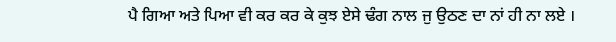ਪੈ ਗਿਆ ਅਤੇ ਪਿਆ ਵੀ ਕਰ ਕਰ ਕੇ ਕੁਝ ਏਸੇ ਢੰਗ ਨਾਲ ਜੁ ਉਠਣ ਦਾ ਨਾਂ ਹੀ ਨਾ ਲਏ ।